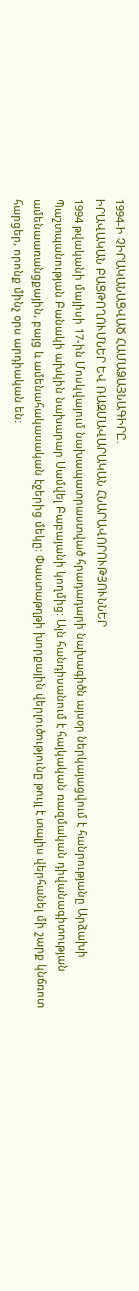1994-Ի ՉԻՐԱԿԱՆԱՑՎԱԾ ՀԱՄԱՁԱՅՆԱԳԻՐԸ.
ԻՐԱՎԱԿԱՆ ԲԱՑԹՈՂՈՒՄՆԵՐ ԵՎ ՌԱԶՄԱՎԱՐԱԿԱՆ ՀՆԱՐԱՎՈՐՈՒԹՅՈՒՆՆԵՐ
1994 թվականի մայիսի 17-ին Մոսկվայում նախապատրաստված հրադադարի նախագիծն այսօր ներկայացվում է հանրությանը Արձախի Պաշտպանության Բանակի ախկին նախարար Սամվել Բաբայանի կողմից: Այն հանդիսանում է հայկական ռազմական դիվանագիտության ամենաառանցքային, բայց և ամենահակասական էջերից մեկը: Փաստաթղթի խորքային վերլուծությունը թույլ է տալիս վերհանել մի շարք կնճռոտ հարցեր, որոնք մինչ օրս արդիական են: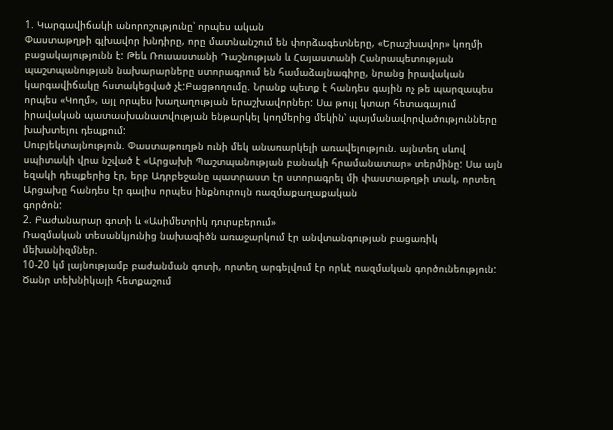1. Կարգավիճակի անորոշությունը՝ որպես ական
Փաստաթղթի գլխավոր խնդիրը, որը մատնանշում են փորձագետները, «Երաշխավոր» կողմի բացակայությունն է: Թեև Ռուսաստանի Դաշնության և Հայաստանի Հանրապետության պաշտպանության նախարարները ստորագրում են համաձայնագիրը, նրանց իրավական կարգավիճակը հստակեցված չէ:Բացթողումը. Նրանք պետք է հանդես գային ոչ թե պարզապես որպես «Կողմ», այլ որպես խաղաղության երաշխավորներ: Սա թույլ կտար հետագայում իրավական պատասխանատվության ենթարկել կողմերից մեկին՝ պայմանավորվածությունները խախտելու դեպքում:
Սուբյեկտայնություն. Փաստաթուղթն ունի մեկ անառարկելի առավելություն. այնտեղ սևով սպիտակի վրա նշված է «Արցախի Պաշտպանության բանակի հրամանատար» տերմինը: Սա այն եզակի դեպքերից էր, երբ Ադրբեջանը պատրաստ էր ստորագրել մի փաստաթղթի տակ, որտեղ Արցախը հանդես էր գալիս որպես ինքնուրույն ռազմաքաղաքական
գործոն:
2. Բաժանարար գոտի և «Ասիմետրիկ դուրսբերում»
Ռազմական տեսանկյունից նախագիծն առաջարկում էր անվտանգության բացառիկ մեխանիզմներ.
10-20 կմ լայնությամբ բաժանման գոտի, որտեղ արգելվում էր որևէ ռազմական գործունեություն:
Ծանր տեխնիկայի հետքաշում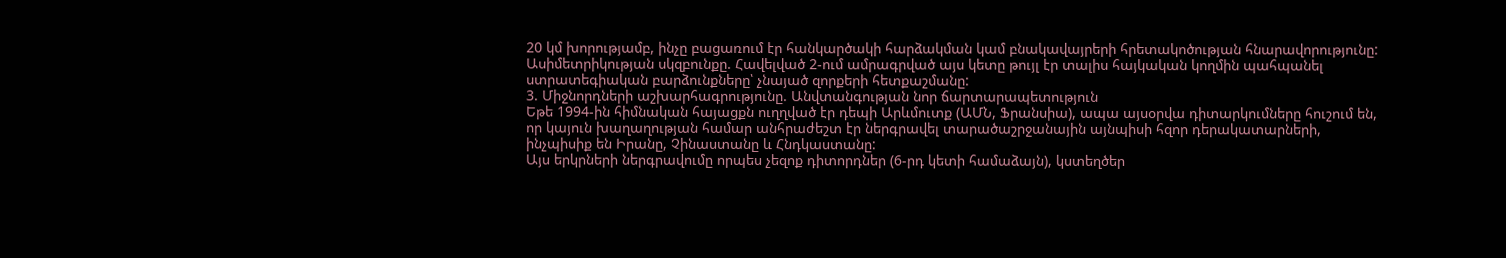20 կմ խորությամբ, ինչը բացառում էր հանկարծակի հարձակման կամ բնակավայրերի հրետակոծության հնարավորությունը:
Ասիմետրիկության սկզբունքը. Հավելված 2-ում ամրագրված այս կետը թույլ էր տալիս հայկական կողմին պահպանել ստրատեգիական բարձունքները՝ չնայած զորքերի հետքաշմանը:
3. Միջնորդների աշխարհագրությունը. Անվտանգության նոր ճարտարապետություն
Եթե 1994-ին հիմնական հայացքն ուղղված էր դեպի Արևմուտք (ԱՄՆ, Ֆրանսիա), ապա այսօրվա դիտարկումները հուշում են, որ կայուն խաղաղության համար անհրաժեշտ էր ներգրավել տարածաշրջանային այնպիսի հզոր դերակատարների, ինչպիսիք են Իրանը, Չինաստանը և Հնդկաստանը:
Այս երկրների ներգրավումը որպես չեզոք դիտորդներ (6-րդ կետի համաձայն), կստեղծեր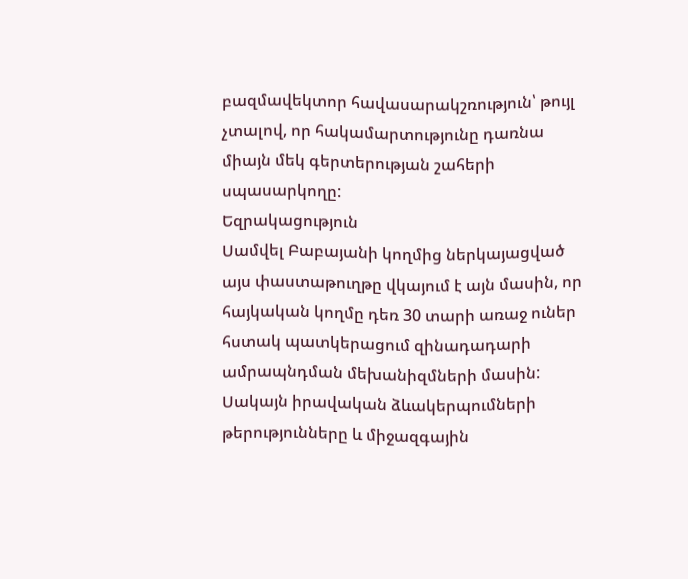բազմավեկտոր հավասարակշռություն՝ թույլ չտալով, որ հակամարտությունը դառնա միայն մեկ գերտերության շահերի սպասարկողը:
Եզրակացություն
Սամվել Բաբայանի կողմից ներկայացված այս փաստաթուղթը վկայում է այն մասին, որ հայկական կողմը դեռ 30 տարի առաջ ուներ հստակ պատկերացում զինադադարի ամրապնդման մեխանիզմների մասին: Սակայն իրավական ձևակերպումների
թերությունները և միջազգային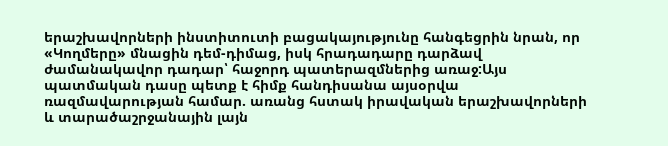երաշխավորների ինստիտուտի բացակայությունը հանգեցրին նրան, որ «Կողմերը» մնացին դեմ-դիմաց, իսկ հրադադարը դարձավ ժամանակավոր դադար՝ հաջորդ պատերազմներից առաջ:Այս պատմական դասը պետք է հիմք հանդիսանա այսօրվա ռազմավարության համար. առանց հստակ իրավական երաշխավորների և տարածաշրջանային լայն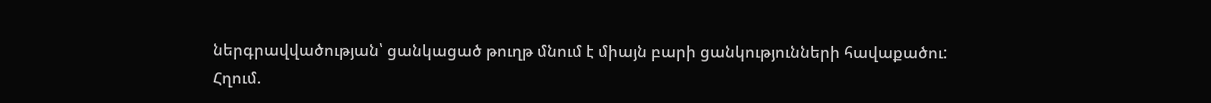ներգրավվածության՝ ցանկացած թուղթ մնում է միայն բարի ցանկությունների հավաքածու:
Հղում.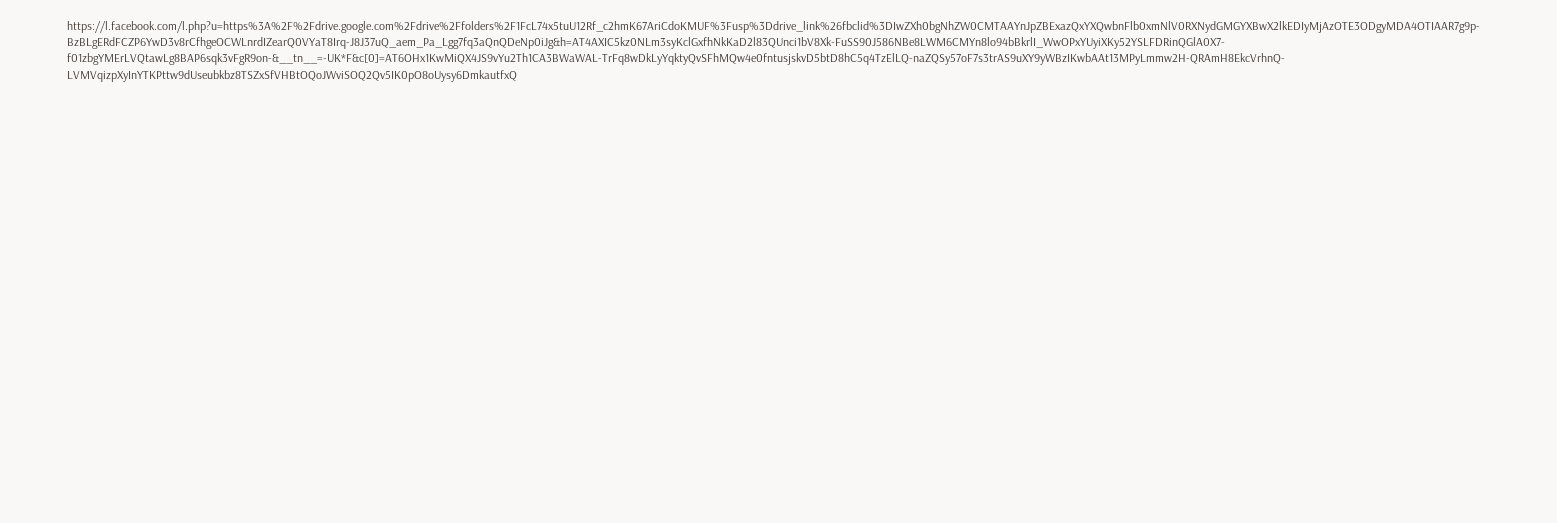https://l.facebook.com/l.php?u=https%3A%2F%2Fdrive.google.com%2Fdrive%2Ffolders%2F1FcL74x5tuU12Rf_c2hmK67AriCdoKMUF%3Fusp%3Ddrive_link%26fbclid%3DIwZXh0bgNhZW0CMTAAYnJpZBExazQxYXQwbnFlb0xmNlV0RXNydGMGYXBwX2lkEDIyMjAzOTE3ODgyMDA4OTIAAR7g9p-BzBLgERdFCZP6YwD3v8rCfhgeOCWLnrdIZearQ0VYaT8Irq-J8J37uQ_aem_Pa_Lgg7fq3aQnQDeNp0iJg&h=AT4AXIC5kz0NLm3syKclGxfhNkKaD2l83QUnci1bV8Xk-FuSS90J586NBe8LWM6CMYn8lo94bBkrlI_WwOPxYUyiXKy52YSLFDRinQGlA0X7-f01zbgYMErLVQtawLg8BAP6sqk3vFgR9on-&__tn__=-UK*F&c[0]=AT6OHx1KwMiQX4JS9vYu2Th1CA3BWaWAL-TrFq8wDkLyYqktyQvSFhMQw4e0fntusjskvD5btD8hC5q4TzElLQ-naZQSy57oF7s3trAS9uXY9yWBzIKwbAAt13MPyLmmw2H-QRAmH8EkcVrhnQ-LVMVqizpXyInYTKPttw9dUseubkbz8TSZxSfVHBtOQoJWviSOQ2Qv5IK0pO8oUysy6DmkautfxQ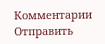Комментарии
Отправить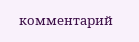комментарий